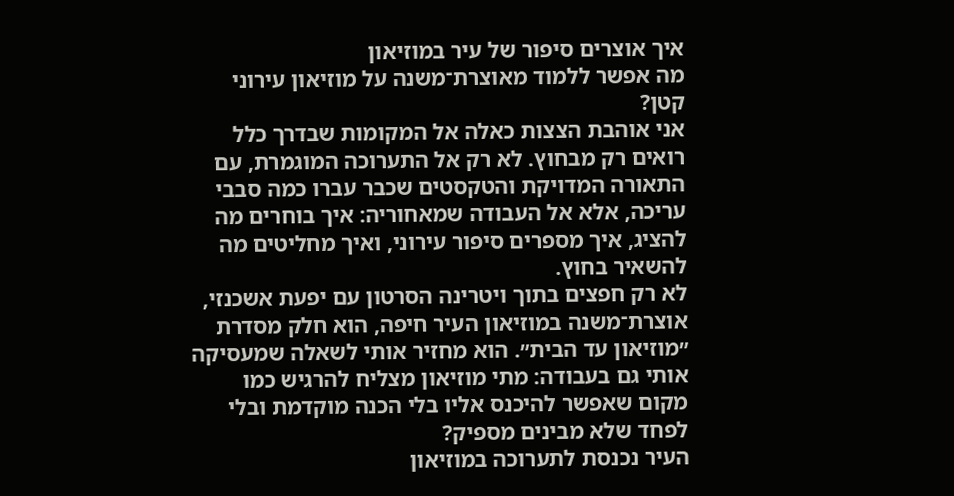איך אוצרים סיפור של עיר במוזיאון
מה אפשר ללמוד מאוצרת־משנה על מוזיאון עירוני קטן?
אני אוהבת הצצות כאלה אל המקומות שבדרך כלל רואים רק מבחוץ. לא רק אל התערוכה המוגמרת, עם התאורה המדויקת והטקסטים שכבר עברו כמה סבבי עריכה, אלא אל העבודה שמאחוריה: איך בוחרים מה להציג, איך מספרים סיפור עירוני, ואיך מחליטים מה להשאיר בחוץ.
לא רק חפצים בתוך ויטרינה הסרטון עם יפעת אשכנזי, אוצרת־משנה במוזיאון העיר חיפה, הוא חלק מסדרת ״מוזיאון עד הבית״. הוא מחזיר אותי לשאלה שמעסיקה אותי גם בעבודה: מתי מוזיאון מצליח להרגיש כמו מקום שאפשר להיכנס אליו בלי הכנה מוקדמת ובלי לפחד שלא מבינים מספיק?
העיר נכנסת לתערוכה במוזיאון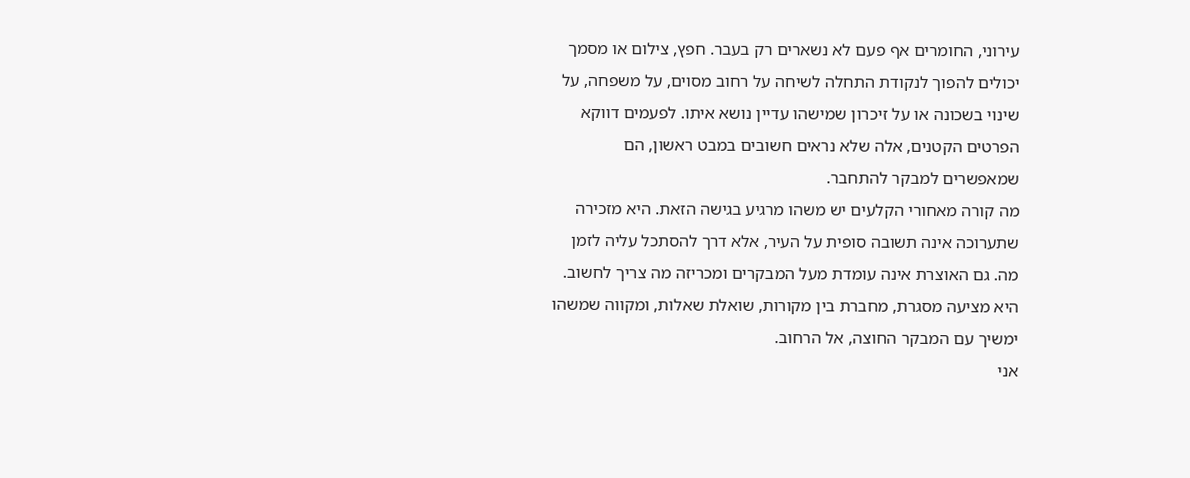עירוני, החומרים אף פעם לא נשארים רק בעבר. חפץ, צילום או מסמך יכולים להפוך לנקודת התחלה לשיחה על רחוב מסוים, על משפחה, על שינוי בשכונה או על זיכרון שמישהו עדיין נושא איתו. לפעמים דווקא הפרטים הקטנים, אלה שלא נראים חשובים במבט ראשון, הם שמאפשרים למבקר להתחבר.
מה קורה מאחורי הקלעים יש משהו מרגיע בגישה הזאת. היא מזכירה שתערוכה אינה תשובה סופית על העיר, אלא דרך להסתכל עליה לזמן מה. גם האוצרת אינה עומדת מעל המבקרים ומכריזה מה צריך לחשוב. היא מציעה מסגרת, מחברת בין מקורות, שואלת שאלות, ומקווה שמשהו ימשיך עם המבקר החוצה, אל הרחוב.
אני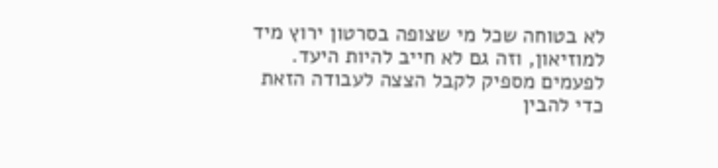לא בטוחה שכל מי שצופה בסרטון ירוץ מיד למוזיאון, וזה גם לא חייב להיות היעד. לפעמים מספיק לקבל הצצה לעבודה הזאת כדי להבין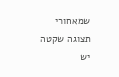שמאחורי תצוגה שקטה יש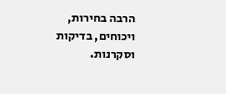הרבה בחירות, ויכוחים, בדיקות וסקרנות.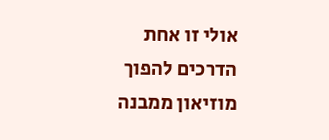אולי זו אחת הדרכים להפוך מוזיאון ממבנה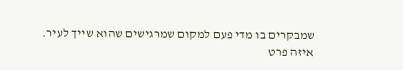שמבקרים בו מדי פעם למקום שמרגישים שהוא שייך לעיר.
איזה פרט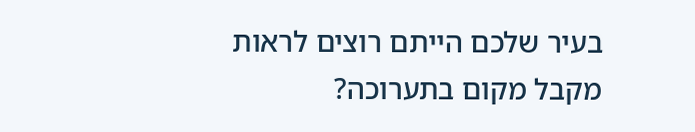בעיר שלכם הייתם רוצים לראות מקבל מקום בתערוכה?